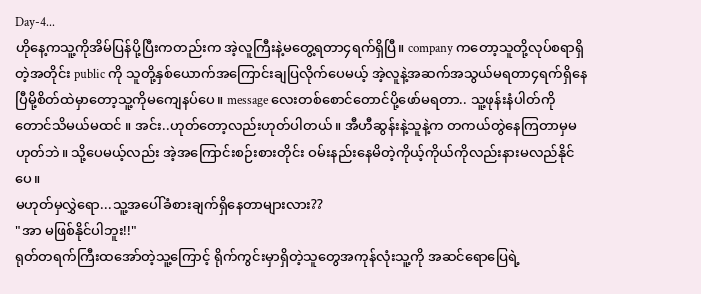Day-4...
ဟိုနေ့ကသူ့ကိုအိမ်ပြန်ပို့ပြီးကတည်းက အဲ့လူကြီးနဲ့မတွေ့ရတာ၄ရက်ရှိပြီ။ company ကတော့သူတို့လုပ်စရာရှိတဲ့အတိုင်း public ကို သူတို့နှစ်ယောက်အကြောင်းချပြလိုက်ပေမယ့် အဲ့လူနဲ့အဆက်အသွယ်မရတာ၄ရက်ရှိနေပြီမို့စိတ်ထဲမှာတော့သူ့ကိုမကျေနပ်ပေ။ message လေးတစ်စောင်တောင်ပို့ဖော်မရတာ.. သူ့ဖုန်းနံပါတ်ကိုတောင်သိမယ်မထင် ။ အင်း..ဟုတ်တော့လည်းဟုတ်ပါတယ်။ အီဟီဆွန်းနဲ့သူနဲ့က တကယ်တွဲနေကြတာမှမဟုတ်ဘဲ။ သို့ပေမယ့်လည်း အဲ့အကြောင်းစဉ်းစားတိုင်း ဝမ်းနည်းနေမိတဲ့ကိုယ့်ကိုယ်ကိုလည်းနားမလည်နိုင်ပေ။
မဟုတ်မှလွှဲရော...သူ့အပေါ်ခံစားချက်ရှိနေတာများလား??
"အာ မဖြစ်နိုင်ပါဘူး!!"
ရုတ်တရက်ကြီးထအော်တဲ့သူ့ကြောင့် ရိုက်ကွင်းမှာရှိတဲ့သူတွေအကုန်လုံးသူ့ကို အဆင်ရောပြေရဲ့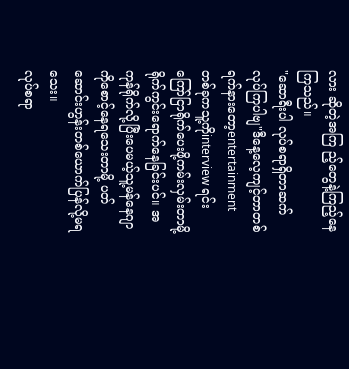လား ဆိုတဲ့အကြ ည့်တွေနဲ့ကြည့်နေကြသည်။
"ဆောရီးပါ လုပ်စရာရှိတာဆက်လုပ်ကြပါဗျ"ဒီနေ့လေ့ကျင့်တာတစ်ရက်နားတော့entertainment တစ်ခုကသူ့ကိုinterview ရင်းကြော်ငြာရိုက်ပေးဖို့ကမ်းလှမ်းတာမို့ ရိုက်ကွင်းရောက်နေခြင်းပင်။ အကုန်ရိုက်လို့ပြီးပေမယ့်သူ့မန်နေဂျာကိုစောင့်နေရသေးတာမို့ ပတ်ဆောင်းဟွန်းတစ်ယောက်ပြန်လို့မရသေး။
လုပ်စရာ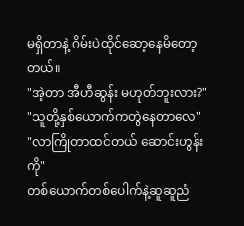မရှိတာနဲ့ ဂိမ်းပဲထိုင်ဆော့နေမိတော့တယ်။
"အဲ့တာ အီဟီဆွန်း မဟုတ်ဘူးလား?"
"သူတို့နှစ်ယောက်ကတွဲနေတာလေ"
"လာကြိုတာထင်တယ် ဆောင်းဟွန်းကို"
တစ်ယောက်တစ်ပေါက်နဲ့ဆူဆူညံ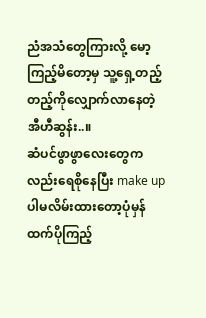ညံအသံတွေကြားလို့ မော့ကြည့်မိတော့မှ သူ့ရှေ့တည့်တည့်ကိုလျှောက်လာနေတဲ့ အီဟီဆွန်း..။
ဆံပင်ဖွာဖွာလေးတွေကလည်းရေစိုနေပြီး make up ပါမလိမ်းထားတော့ပုံမှန်ထက်ပိုကြည့်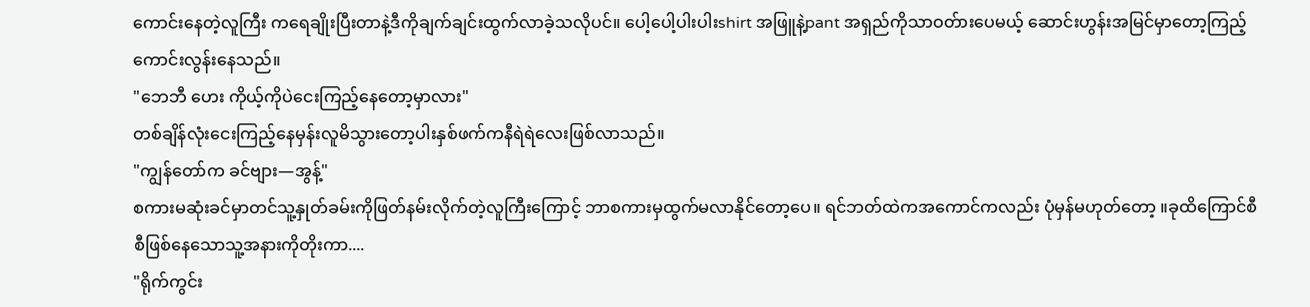ကောင်းနေတဲ့လူကြီး ကရေချိုးပြီးတာနဲ့ဒီကိုချက်ချင်းထွက်လာခဲ့သလိုပင်။ ပေါ့ပေါ့ပါးပါးshirt အဖြူနဲ့pant အရှည်ကိုသာဝတ်ားပေမယ့် ဆောင်းဟွန်းအမြင်မှာတော့ကြည့်ကောင်းလွန်းနေသည်။
"ဘေဘီ ဟေး ကိုယ့်ကိုပဲငေးကြည့်နေတော့မှာလား"
တစ်ချိန်လုံးငေးကြည့်နေမှန်းလူမိသွားတော့ပါးနှစ်ဖက်ကနီရဲရဲလေးဖြစ်လာသည်။
"ကျွန်တော်က ခင်ဗျား—အွန့်"
စကားမဆုံးခင်မှာတင်သူ့နှုတ်ခမ်းကိုဖြတ်နမ်းလိုက်တဲ့လူကြီးကြောင့် ဘာစကားမှထွက်မလာနိုင်တော့ပေ။ ရင်ဘတ်ထဲကအကောင်ကလည်း ပုံမှန်မဟုတ်တော့ ။ခုထိကြောင်စီစီဖြစ်နေသောသူ့အနားကိုတိုးကာ....
"ရိုက်ကွင်း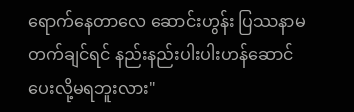ရောက်နေတာလေ ဆောင်းဟွန်း ပြဿနာမတက်ချင်ရင် နည်းနည်းပါးပါးဟန်ဆောင်ပေးလို့မရဘူးလား"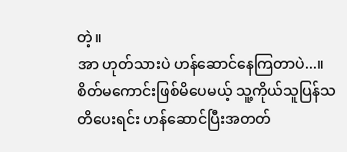တဲ့။
အာ ဟုတ်သားပဲ ဟန်ဆောင်နေကြတာပဲ...။ စိတ်မကောင်းဖြစ်မိပေမယ့် သူ့ကိုယ်သူပြန်သတိပေးရင်း ဟန်ဆောင်ပြီးအတတ်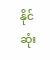နိုင်ဆုံး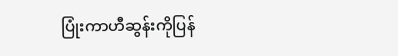ပြုံးကာဟီဆွန်းကိုပြန်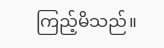ကြည့်မိသည်။